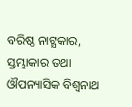ବରିଷ୍ଠ ନାଟ୍ଯକାର, ସ୍ତମ୍ଭାକାର ତଥା ଔପନ୍ୟାସିକ ବିଶ୍ୱନାଥ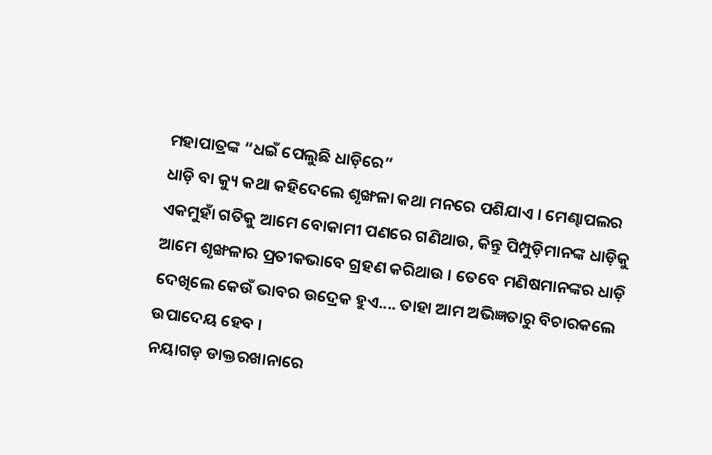ମହାପାତ୍ରଙ୍କ “ଧଇଁ ପେଲୁଛି ଧାଡ଼ିରେ”
ଧାଡ଼ି ବା କ୍ୟୁ କଥା କହିଦେଲେ ଶୃଙ୍ଖଳା କଥା ମନରେ ପଶିଯାଏ । ମେଣ୍ଢାପଲର ଏକମୁହାଁ ଗତିକୁ ଆମେ ବୋକାମୀ ପଣରେ ଗଣିଥାଉ, କିନ୍ତୁ ପିମ୍ପୁଡ଼ିମାନଙ୍କ ଧାଡ଼ିକୁ ଆମେ ଶୃଙ୍ଖଳାର ପ୍ରତୀକଭାବେ ଗ୍ରହଣ କରିଥାଉ । ତେବେ ମଣିଷମାନଙ୍କର ଧାଡ଼ି ଦେଖିଲେ କେଉଁ ଭାବର ଉଦ୍ରେକ ହୁଏ.... ତାହା ଆମ ଅଭିଜ୍ଞତାରୁ ବିଚାରକଲେ ଉପାଦେୟ ହେବ ।
ନୟାଗଡ଼ ଡାକ୍ତରଖାନାରେ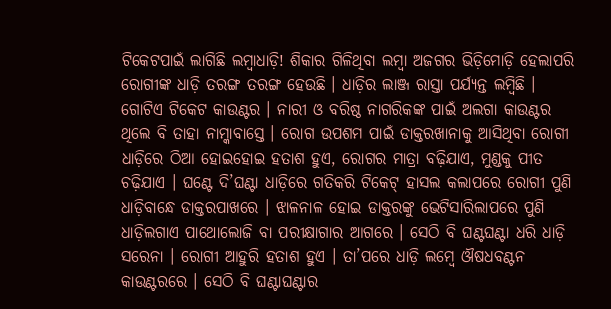ଟିକେଟପାଇଁ ଲାଗିଛି ଲମ୍ବାଧାଡ଼ି! ଶିକାର ଗିଳିଥିବା ଲମ୍ବା ଅଜଗର ଭିଡ଼ିମୋଡ଼ି ହେଲାପରି ରୋଗୀଙ୍କ ଧାଡ଼ି ତରଙ୍ଗ ତରଙ୍ଗ ହେଉଛି । ଧାଡ଼ିର ଲାଞ୍ଜ ରାସ୍ତା ପର୍ଯ୍ୟନ୍ତ ଲମ୍ବିଛି । ଗୋଟିଏ ଟିକେଟ କାଉଣ୍ଟର । ନାରୀ ଓ ବରିଷ୍ଠ ନାଗରିକଙ୍କ ପାଇଁ ଅଲଗା କାଉଣ୍ଟର ଥିଲେ ବି ତାହା ନାମ୍କାବାସ୍ତେ । ରୋଗ ଉପଶମ ପାଇଁ ଡାକ୍ତରଖାନାକୁ ଆସିଥିବା ରୋଗୀ ଧାଡ଼ିରେ ଠିଆ ହୋଇହୋଇ ହତାଶ ହୁଏ, ରୋଗର ମାତ୍ରା ବଢ଼ିଯାଏ, ମୁଣ୍ଡକୁ ପୀତ ଚଢ଼ିଯାଏ । ଘଣ୍ଟେ ଦି’ଘଣ୍ଟା ଧାଡ଼ିରେ ଗତିକରି ଟିକେଟ୍ ହାସଲ କଲାପରେ ରୋଗୀ ପୁଣି ଧାଡ଼ିବାନ୍ଧେ ଡାକ୍ତରପାଖରେ । ଝାଳନାଳ ହୋଇ ଡାକ୍ତରଙ୍କୁ ଭେଟିସାରିଲାପରେ ପୁଣି ଧାଡ଼ିଲଗାଏ ପାଥୋଲୋଜି ବା ପରୀକ୍ଷାଗାର ଆଗରେ । ସେଠି ବି ଘଣ୍ଟଘଣ୍ଟା ଧରି ଧାଡ଼ି ସରେନା । ରୋଗୀ ଆହୁରି ହତାଶ ହୁଏ । ତା’ପରେ ଧାଡ଼ି ଲମ୍ବେ ଔଷଧବଣ୍ଟନ କାଉଣ୍ଟରରେ । ସେଠି ବି ଘଣ୍ଟାଘଣ୍ଟାର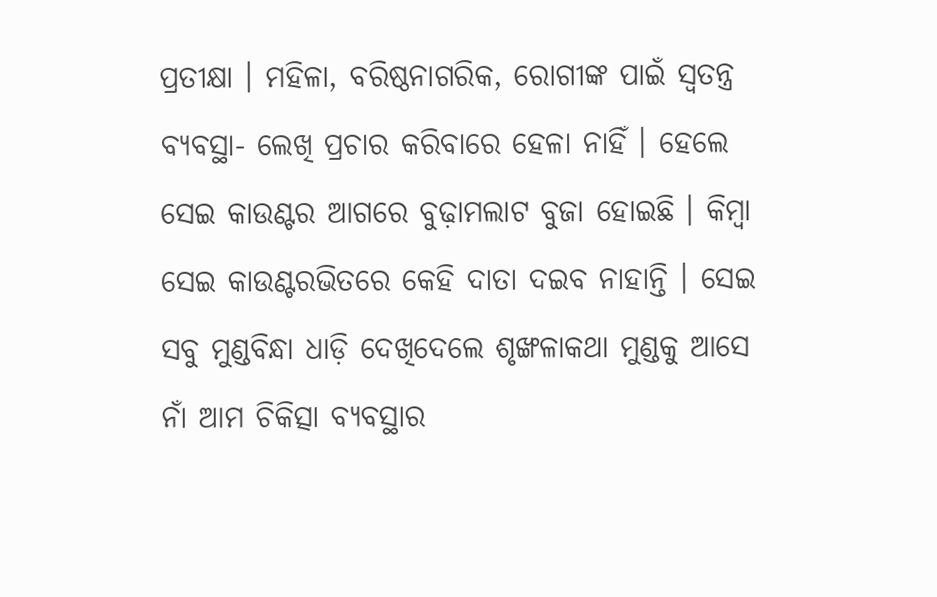ପ୍ରତୀକ୍ଷା । ମହିଳା, ବରିଷ୍ଠନାଗରିକ, ରୋଗୀଙ୍କ ପାଇଁ ସ୍ୱତନ୍ତ୍ର ବ୍ୟବସ୍ଥା- ଲେଖି ପ୍ରଚାର କରିବାରେ ହେଳା ନାହିଁ । ହେଲେ ସେଇ କାଉଣ୍ଟର ଆଗରେ ବୁଢ଼ାମଲାଟ ବୁଜା ହୋଇଛି । କିମ୍ବା ସେଇ କାଉଣ୍ଟରଭିତରେ କେହି ଦାତା ଦଇବ ନାହାନ୍ତି । ସେଇ ସବୁ ମୁଣ୍ଡବିନ୍ଧା ଧାଡ଼ି ଦେଖିଦେଲେ ଶୃଙ୍ଖଳାକଥା ମୁଣ୍ଡକୁ ଆସେ ନାଁ ଆମ ଚିକିତ୍ସା ବ୍ୟବସ୍ଥାର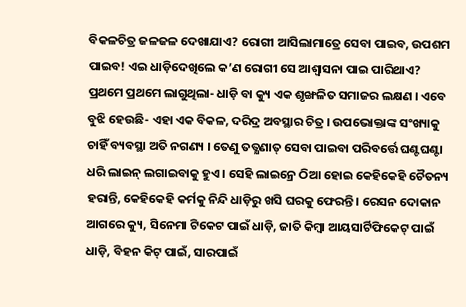ବିକଳଚିତ୍ର ଜଳଜଳ ଦେଖାଯାଏ? ରୋଗୀ ଆସିଲାମାତ୍ରେ ସେବା ପାଇବ, ଉପଶମ ପାଇବ! ଏଇ ଧାଡ଼ିଦେଖିଲେ କ’ଣ ରୋଗୀ ସେ ଆଶ୍ୱାସନା ପାଇ ପାରିଥାଏ?
ପ୍ରଥମେ ପ୍ରଥମେ ଲାଗୁଥିଲା- ଧାଡ଼ି ବା କ୍ୟୁ ଏକ ଶୃଙ୍ଖଳିତ ସମାଜର ଲକ୍ଷଣ । ଏବେ ବୁଝି ହେଉଛି- ଏହା ଏକ ବିକଳ, ଦରିଦ୍ର ଅବସ୍ଥାର ଚିତ୍ର । ଉପଭୋକ୍ତାଙ୍କ ସଂଖ୍ୟାକୁ ଚାହିଁ ବ୍ୟବସ୍ଥା ଅତି ନଗଣ୍ୟ । ତେଣୁ ତତ୍କ୍ଷଣାତ୍ ସେବା ପାଇବା ପରିବର୍ତ୍ତେ ଘଣ୍ଟଘଣ୍ଟା ଧରି ଲାଇନ୍ ଲଗାଇବାକୁ ହୁଏ । ସେହି ଲାଇନ୍ରେ ଠିଆ ହୋଇ କେହିକେହି ଚୈତନ୍ୟ ହରାନ୍ତି, କେହିକେହି କର୍ମକୁ ନିନ୍ଦି ଧାଡ଼ିରୁ ଖସି ଘରକୁ ଫେରନ୍ତି । ରେସନ ଦୋକାନ ଆଗରେ କ୍ୟୁ, ସିନେମା ଟିକେଟ ପାଇଁ ଧାଡ଼ି, ଜାତି କିମ୍ବା ଆୟସାର୍ଟିଫିକେଟ୍ ପାଇଁ ଧାଡ଼ି, ବିହନ କିଟ୍ ପାଇଁ, ସାରପାଇଁ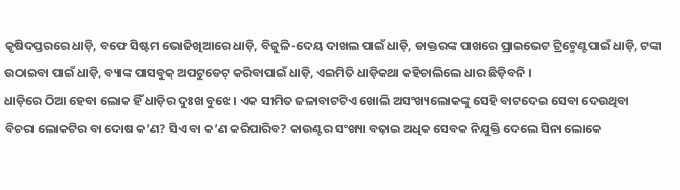କୃଷିଦପ୍ତରରେ ଧାଡ଼ି, ବଫେ ସିଷ୍ଟମ ଭୋଜିଖିଆରେ ଧାଡ଼ି, ବିଜୁଳି-ଦେୟ ଦାଖଲ ପାଇଁ ଧାଡ଼ି, ଡାକ୍ତରଙ୍କ ପାଖରେ ପ୍ରାଇଭେଟ ଟ୍ରିଟ୍ମେଣ୍ଟପାଇଁ ଧାଡ଼ି, ଟଙ୍କା ଉଠାଇବା ପାଇଁ ଧାଡ଼ି, ବ୍ୟାଙ୍କ ପାସବୁକ୍ ଅପଟୁଡେଟ୍ କରିବାପାଇଁ ଧାଡ଼ି, ଏଇମିତି ଧାଡ଼ିକଥା କହିଚାଲିଲେ ଧାର ଛିଡ଼ିବନି ।
ଧାଡ଼ିରେ ଠିଆ ହେବା ଲୋକ ହିଁ ଧାଡ଼ିର ଦୁଃଖ ବୁଝେ । ଏକ ସୀମିତ ଜଳାବାଟଟିଏ ଖୋଲି ଅସଂଖ୍ୟଲୋକଙ୍କୁ ସେହି ବାଟଦେଇ ସେବା ଦେଉଥିବା ବିଚରା ଲୋକଟିର ବା ଦୋଷ କ’ଣ? ସିଏ ବା କ’ଣ କରିପାରିବ? କାଉଣ୍ଟର ସଂଖ୍ୟା ବଢ଼ାଇ ଅଧିକ ସେବକ ନିଯୁକ୍ତି ଦେଲେ ସିନା ଲୋକେ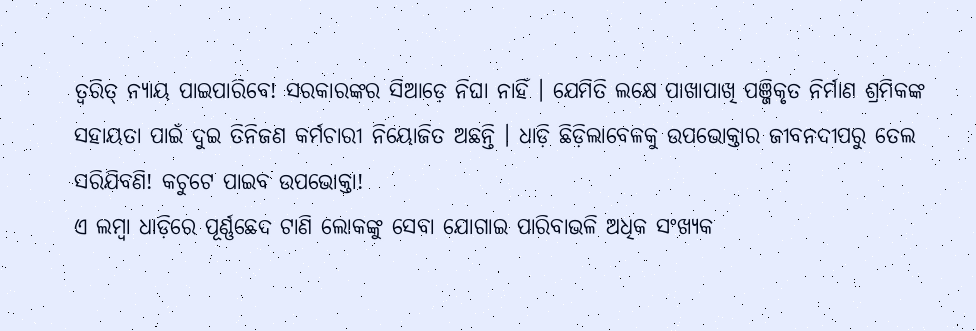ତ୍ୱରିତ୍ ନ୍ୟାୟ ପାଇପାରିବେ! ସରକାରଙ୍କର ସିଆଡ଼େ ନିଘା ନାହିଁ । ଯେମିତି ଲକ୍ଷେ ପାଖାପାଖି ପଞ୍ଜିକୃତ ନିର୍ମାଣ ଶ୍ରମିକଙ୍କ ସହାୟତା ପାଇଁ ଦୁଇ ତିନିଜଣ କର୍ମଚାରୀ ନିୟୋଜିତ ଅଛନ୍ତି । ଧାଡ଼ି ଛିଡ଼ିଲାବେଳକୁ ଉପଭୋକ୍ତାର ଜୀବନଦୀପରୁ ତେଲ ସରିଯିବଣି! କଚୁଟେ ପାଇବ ଉପଭୋକ୍ତା!
ଏ ଲମ୍ବା ଧାଡ଼ିରେ ପୂର୍ଣ୍ଣଛେଦ ଟାଣି ଲୋକଙ୍କୁ ସେବା ଯୋଗାଇ ପାରିବାଭଳି ଅଧିକ ସଂଖ୍ୟକ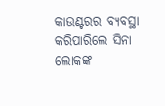କାଉଣ୍ଟରର ବ୍ୟବସ୍ଥା କରିପାରିଲେ ସିନା ଲୋକଙ୍କ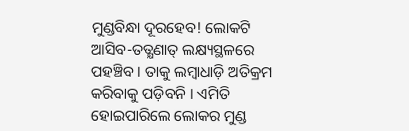ମୁଣ୍ଡବିନ୍ଧା ଦୂରହେବ! ଲୋକଟି ଆସିବ-ତତ୍କ୍ଷଣାତ୍ ଲକ୍ଷ୍ୟସ୍ଥଳରେ ପହଞ୍ଚିବ । ତାକୁ ଲମ୍ବାଧାଡ଼ି ଅତିକ୍ରମ କରିବାକୁ ପଡ଼ିବନି । ଏମିତି ହୋଇପାରିଲେ ଲୋକର ମୁଣ୍ଡ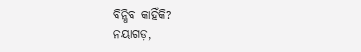ବିନ୍ଧିବ କାହିଁକି?
ନୟାଗଡ଼,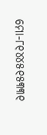ମୋ-୮୧୪୪୫୧୫୩୩୧